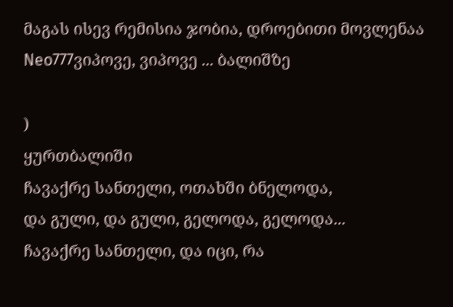მაგას ისევ რემისია ჯობია, დროებითი მოვლენაა
Neo777ვიპოვე, ვიპოვე ... ბალიშზე

)
ყურთბალიში
ჩავაქრე სანთელი, ოთახში ბნელოდა,
და გული, და გული, გელოდა, გელოდა...
ჩავაქრე სანთელი, და იცი, რა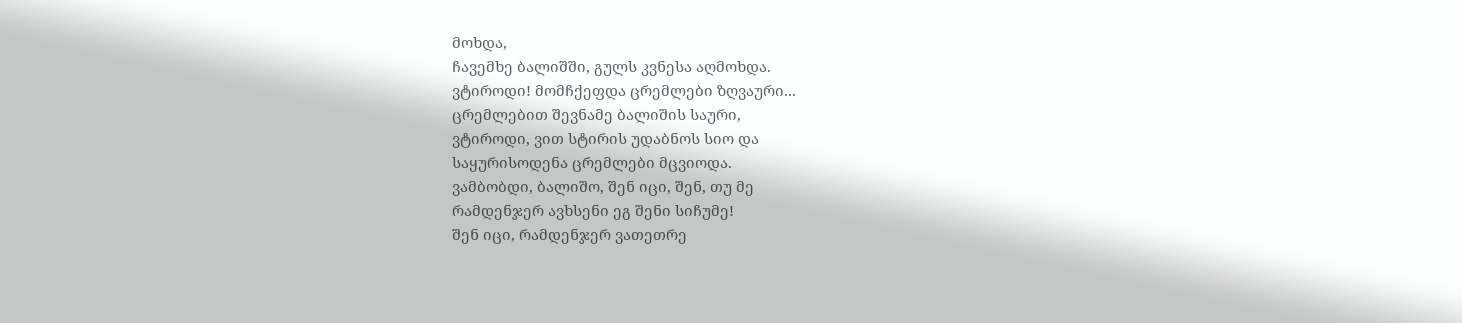მოხდა,
ჩავემხე ბალიშში, გულს კვნესა აღმოხდა.
ვტიროდი! მომჩქეფდა ცრემლები ზღვაური...
ცრემლებით შევნამე ბალიშის საური,
ვტიროდი, ვით სტირის უდაბნოს სიო და
საყურისოდენა ცრემლები მცვიოდა.
ვამბობდი, ბალიშო, შენ იცი, შენ, თუ მე
რამდენჯერ ავხსენი ეგ შენი სიჩუმე!
შენ იცი, რამდენჯერ ვათეთრე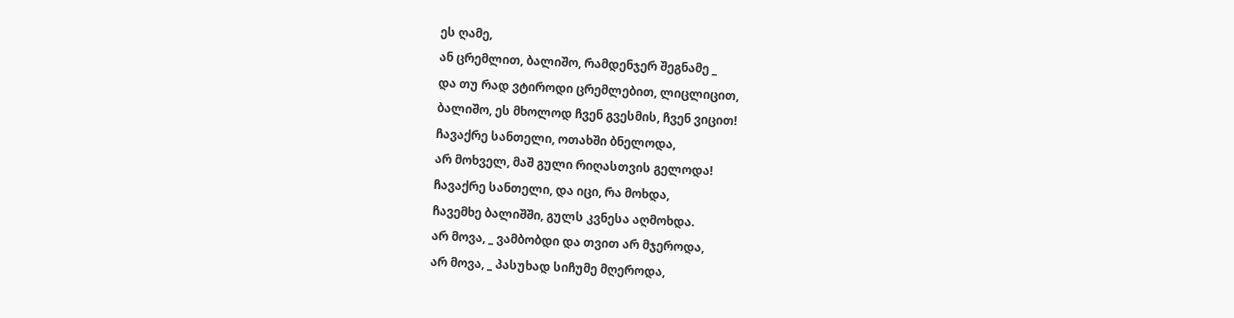ეს ღამე,
ან ცრემლით, ბალიშო, რამდენჯერ შეგნამე _
და თუ რად ვტიროდი ცრემლებით, ლიცლიცით,
ბალიშო, ეს მხოლოდ ჩვენ გვესმის, ჩვენ ვიცით!
ჩავაქრე სანთელი, ოთახში ბნელოდა,
არ მოხველ, მაშ გული რიღასთვის გელოდა!
ჩავაქრე სანთელი, და იცი, რა მოხდა,
ჩავემხე ბალიშში, გულს კვნესა აღმოხდა.
არ მოვა, _ ვამბობდი და თვით არ მჯეროდა,
არ მოვა, _ პასუხად სიჩუმე მღეროდა,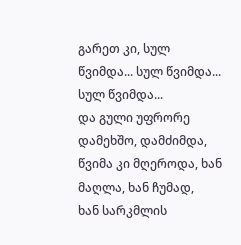გარეთ კი, სულ წვიმდა... სულ წვიმდა... სულ წვიმდა...
და გული უფრორე დამეხშო, დამძიმდა,
წვიმა კი მღეროდა, ხან მაღლა, ხან ჩუმად,
ხან სარკმლის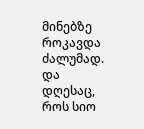მინებზე როკავდა ძალუმად.
და დღესაც, როს სიო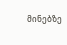მინებზე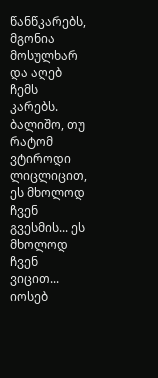წანწკარებს,
მგონია მოსულხარ და აღებ ჩემს კარებს.
ბალიშო, თუ რატომ ვტიროდი ლიცლიცით,
ეს მხოლოდ ჩვენ გვესმის... ეს მხოლოდ ჩვენ ვიცით...
იოსებ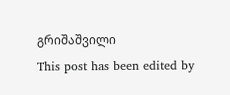გრიშაშვილი
This post has been edited by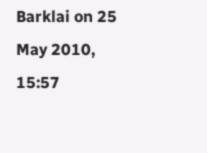Barklai on 25 May 2010, 15:57